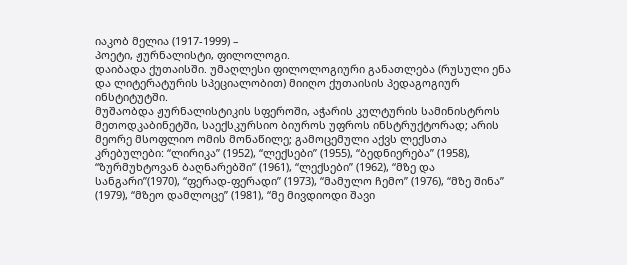იაკობ მელია (1917-1999) –
პოეტი, ჟურნალისტი, ფილოლოგი.
დაიბადა ქუთაისში. უმაღლესი ფილოლოგიური განათლება (რუსული ენა და ლიტერატურის სპეციალობით) მიიღო ქუთაისის პედაგოგიურ ინსტიტუტში.
მუშაობდა ჟურნალისტიკის სფეროში, აჭარის კულტურის სამინისტროს მეთოდკაბინეტში, საექსკურსიო ბიუროს უფროს ინსტრუქტორად; არის მეორე მსოფლიო ომის მონაწილე; გამოცემული აქვს ლექსთა კრებულები: “ლირიკა” (1952), “ლექსები” (1955), “ბედნიერება” (1958), “ზურმუხტოვან ბაღნარებში” (1961), “ლექსები” (1962), “მზე და სანგარი”(1970), “ფერად-ფერადი” (1973), “მამულო ჩემო” (1976), “მზე შინა” (1979), “მზეო დამლოცე” (1981), “მე მივდიოდი შავი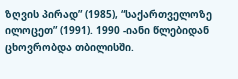ზღვის პირად” (1985), “საქართველოზე ილოცეთ” (1991). 1990 -იანი წლებიდან ცხოვრობდა თბილისში.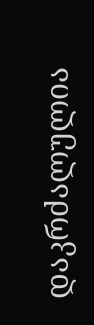დაკრძალულია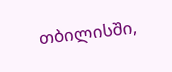თბილისში,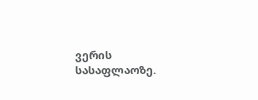ვერის სასაფლაოზე.